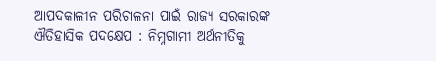ଆପଦକାଳୀନ ପରିଚାଳନା ପାଇଁ ରାଜ୍ୟ ସରକାରଙ୍କ ଐତିହାସିକ ପଦକ୍ଷେପ : ନିମ୍ନଗାମୀ ଅର୍ଥନୀତିକୁ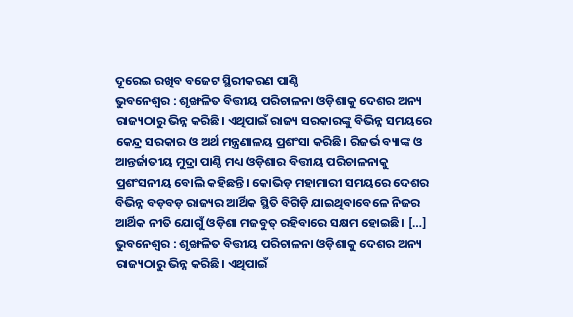ଦୂରେଇ ରଖିବ ବଜେଟ ସ୍ଥିରୀକରଣ ପାଣ୍ଠି
ଭୁବନେଶ୍ୱର : ଶୃଙ୍ଖଳିତ ବିତ୍ତୀୟ ପରିଚାଳନା ଓଡ଼ିଶାକୁ ଦେଶର ଅନ୍ୟ ରାଜ୍ୟଠାରୁ ଭିନ୍ନ କରିଛି। ଏଥିପାଇଁ ରାଜ୍ୟ ସରକାରଙ୍କୁ ବିଭିନ୍ନ ସମୟରେ କେନ୍ଦ୍ର ସରକାର ଓ ଅର୍ଥ ମନ୍ତ୍ରଣାଳୟ ପ୍ରଶଂସା କରିଛି। ରିଜର୍ଭ ବ୍ୟାଙ୍କ ଓ ଆନ୍ତର୍ଜାତୀୟ ମୁଦ୍ରା ପାଣ୍ଠି ମଧ୍ୟ ଓଡ଼ିଶାର ବିତ୍ତୀୟ ପରିଚାଳନାକୁ ପ୍ରଶଂସନୀୟ ବୋଲି କହିଛନ୍ତି। କୋଭିଡ଼ ମହାମାରୀ ସମୟରେ ଦେଶର ବିଭିନ୍ନ ବଡ଼ବଡ଼ ରାଜ୍ୟର ଆର୍ଥିକ ସ୍ଥିତି ବିଗିଡ଼ି ଯାଇଥିବାବେଳେ ନିଜର ଆର୍ଥିକ ନୀତି ଯୋଗୁଁ ଓଡ଼ିଶା ମଜବୁତ୍ ରହିବାରେ ସକ୍ଷମ ହୋଇଛି। […]
ଭୁବନେଶ୍ୱର : ଶୃଙ୍ଖଳିତ ବିତ୍ତୀୟ ପରିଚାଳନା ଓଡ଼ିଶାକୁ ଦେଶର ଅନ୍ୟ ରାଜ୍ୟଠାରୁ ଭିନ୍ନ କରିଛି। ଏଥିପାଇଁ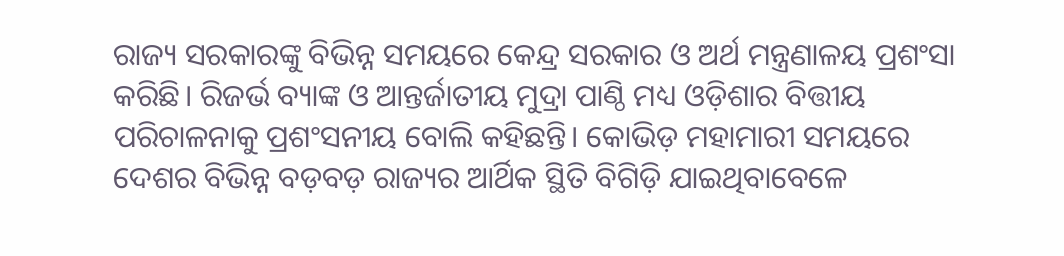ରାଜ୍ୟ ସରକାରଙ୍କୁ ବିଭିନ୍ନ ସମୟରେ କେନ୍ଦ୍ର ସରକାର ଓ ଅର୍ଥ ମନ୍ତ୍ରଣାଳୟ ପ୍ରଶଂସା କରିଛି। ରିଜର୍ଭ ବ୍ୟାଙ୍କ ଓ ଆନ୍ତର୍ଜାତୀୟ ମୁଦ୍ରା ପାଣ୍ଠି ମଧ୍ୟ ଓଡ଼ିଶାର ବିତ୍ତୀୟ ପରିଚାଳନାକୁ ପ୍ରଶଂସନୀୟ ବୋଲି କହିଛନ୍ତି। କୋଭିଡ଼ ମହାମାରୀ ସମୟରେ ଦେଶର ବିଭିନ୍ନ ବଡ଼ବଡ଼ ରାଜ୍ୟର ଆର୍ଥିକ ସ୍ଥିତି ବିଗିଡ଼ି ଯାଇଥିବାବେଳେ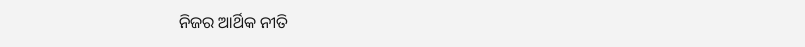ନିଜର ଆର୍ଥିକ ନୀତି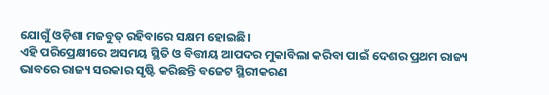ଯୋଗୁଁ ଓଡ଼ିଶା ମଜବୁତ୍ ରହିବାରେ ସକ୍ଷମ ହୋଇଛି।
ଏହି ପରିପ୍ରେକ୍ଷୀରେ ଅସମୟ ସ୍ଥିତି ଓ ବିତ୍ତୀୟ ଆପଦର ମୁକାବିଲା କରିବା ପାଇଁ ଦେଶର ପ୍ରଥମ ରାଜ୍ୟ ଭାବରେ ରାଜ୍ୟ ସରକାର ସୃଷ୍ଟି କରିଛନ୍ତି ବଜେଟ ସ୍ଥିରୀକରଣ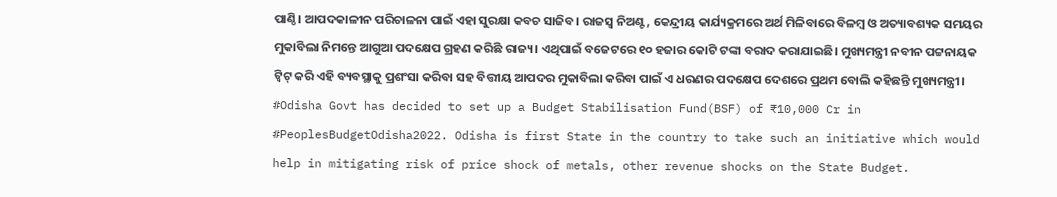ପାଣ୍ଠି। ଆପଦକାଳୀନ ପରିଚାଳନା ପାଇଁ ଏହା ସୁରକ୍ଷା କବଚ ସାଜିବ। ରାଜସ୍ୱ ନିଅଣ୍ଟ, କେନ୍ଦ୍ରୀୟ କାର୍ଯ୍ୟକ୍ରମରେ ଅର୍ଥ ମିଳିବାରେ ବିଳମ୍ବ ଓ ଅତ୍ୟାବଶ୍ୟକ ସମୟର ମୁକାବିଲା ନିମନ୍ତେ ଆଗୁଆ ପଦକ୍ଷେପ ଗ୍ରହଣ କରିଛି ରାଜ୍ୟ। ଏଥିପାଇଁ ବଜେଟରେ ୧୦ ହଜାର କୋଟି ଟଙ୍କା ବରାଦ କରାଯାଇଛି। ମୁଖ୍ୟମନ୍ତ୍ରୀ ନବୀନ ପଟ୍ଟନାୟକ ଟ୍ୱିଟ୍ କରି ଏହି ବ୍ୟବସ୍ଥାକୁ ପ୍ରଶଂସା କରିବା ସହ ବିତ୍ତୀୟ ଆପଦର ମୁକାବିଲା କରିବା ପାଇଁ ଏ ଧରଣର ପଦକ୍ଷେପ ଦେଶରେ ପ୍ରଥମ ବୋଲି କହିଛନ୍ତି ମୁଖ୍ୟମନ୍ତ୍ରୀ।
#Odisha Govt has decided to set up a Budget Stabilisation Fund(BSF) of ₹10,000 Cr in #PeoplesBudgetOdisha2022. Odisha is first State in the country to take such an initiative which would help in mitigating risk of price shock of metals, other revenue shocks on the State Budget.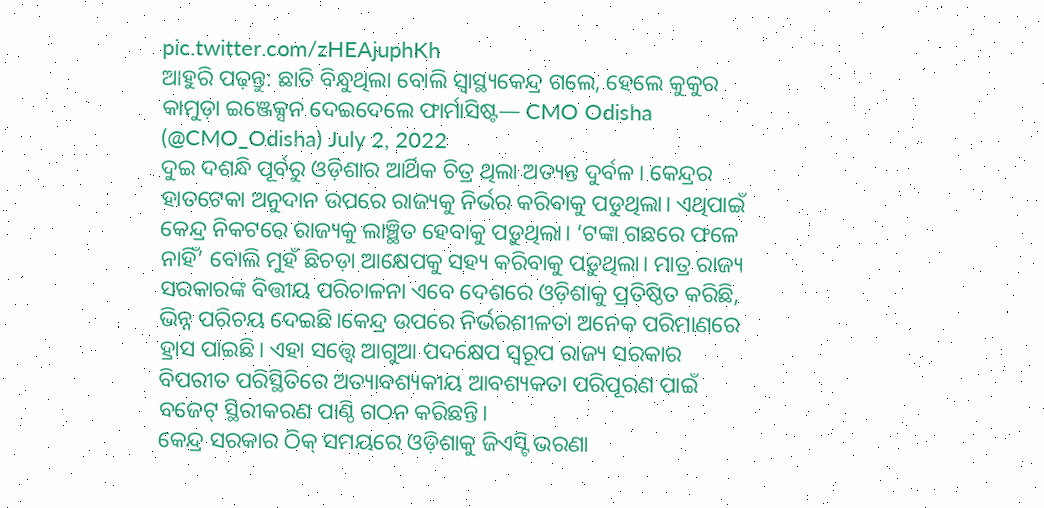pic.twitter.com/zHEAjuphKh
ଆହୁରି ପଢ଼ନ୍ତୁ: ଛାତି ବିନ୍ଧୁଥିଲା ବୋଲି ସ୍ବାସ୍ଥ୍ୟକେନ୍ଦ୍ର ଗଲେ, ହେଲେ କୁକୁର କାମୁଡ଼ା ଇଞ୍ଜେକ୍ସନ ଦେଇଦେଲେ ଫାର୍ମାସିଷ୍ଟ— CMO Odisha (@CMO_Odisha) July 2, 2022
ଦୁଇ ଦଶନ୍ଧି ପୂର୍ବରୁ ଓଡ଼ିଶାର ଆର୍ଥିକ ଚିତ୍ର ଥିଲା ଅତ୍ୟନ୍ତ ଦୁର୍ବଳ। କେନ୍ଦ୍ରର ହାତଟେକା ଅନୁଦାନ ଉପରେ ରାଜ୍ୟକୁ ନିର୍ଭର କରିବାକୁ ପଡୁଥିଲା। ଏଥିପାଇଁ କେନ୍ଦ୍ର ନିକଟରେ ରାଜ୍ୟକୁ ଲାଞ୍ଛିତ ହେବାକୁ ପଡ଼ୁଥିଲା। ‘ଟଙ୍କା ଗଛରେ ଫଳେ ନାହିଁ’ ବୋଲି ମୁହଁ ଛିଚଡ଼ା ଆକ୍ଷେପକୁ ସହ୍ୟ କରିବାକୁ ପଡ଼ୁଥିଲା। ମାତ୍ର ରାଜ୍ୟ ସରକାରଙ୍କ ବିତ୍ତୀୟ ପରିଚାଳନା ଏବେ ଦେଶରେ ଓଡ଼ିଶାକୁ ପ୍ରତିଷ୍ଠିତ କରିଛି, ଭିନ୍ନ ପରିଚୟ ଦେଇଛି।କେନ୍ଦ୍ର ଉପରେ ନିର୍ଭରଶୀଳତା ଅନେକ ପରିମାଣରେ ହ୍ରାସ ପାଇଛି। ଏହା ସତ୍ତ୍ବେ ଆଗୁଆ ପଦକ୍ଷେପ ସ୍ୱରୂପ ରାଜ୍ୟ ସରକାର ବିପରୀତ ପରିସ୍ଥିତିରେ ଅତ୍ୟାବଶ୍ୟକୀୟ ଆବଶ୍ୟକତା ପରିପୂରଣ ପାଇଁ ବଜେଟ୍ ସ୍ଥିରୀକରଣ ପାଣ୍ଠି ଗଠନ କରିଛନ୍ତି।
କେନ୍ଦ୍ର ସରକାର ଠିକ୍ ସମୟରେ ଓଡ଼ିଶାକୁ ଜିଏସ୍ଟି ଭରଣା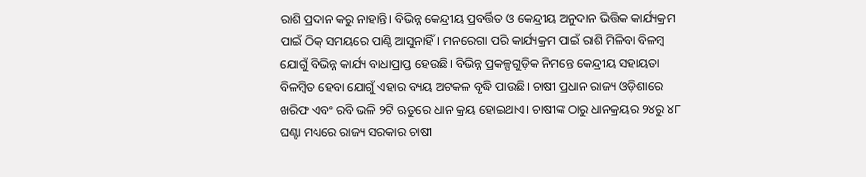ରାଶି ପ୍ରଦାନ କରୁ ନାହାନ୍ତି। ବିଭିନ୍ନ କେନ୍ଦ୍ରୀୟ ପ୍ରବର୍ତ୍ତିତ ଓ କେନ୍ଦ୍ରୀୟ ଅନୁଦାନ ଭିତ୍ତିକ କାର୍ଯ୍ୟକ୍ରମ ପାଇଁ ଠିକ୍ ସମୟରେ ପାଣ୍ଠି ଆସୁନାହିଁ। ମନରେଗା ପରି କାର୍ଯ୍ୟକ୍ରମ ପାଇଁ ରାଶି ମିଳିବା ବିଳମ୍ବ ଯୋଗୁଁ ବିଭିନ୍ନ କାର୍ଯ୍ୟ ବାଧାପ୍ରାପ୍ତ ହେଉଛି। ବିଭିନ୍ନ ପ୍ରକଳ୍ପଗୁଡ଼ିକ ନିମନ୍ତେ କେନ୍ଦ୍ରୀୟ ସହାୟତା ବିଳମ୍ବିତ ହେବା ଯୋଗୁଁ ଏହାର ବ୍ୟୟ ଅଟକଳ ବୃଦ୍ଧି ପାଉଛି। ଚାଷୀ ପ୍ରଧାନ ରାଜ୍ୟ ଓଡ଼ିଶାରେ ଖରିଫ ଏବଂ ରବି ଭଳି ୨ଟି ଋତୁରେ ଧାନ କ୍ରୟ ହୋଇଥାଏ। ଚାଷୀଙ୍କ ଠାରୁ ଧାନକ୍ରୟର ୨୪ରୁ ୪୮ ଘଣ୍ଟା ମଧ୍ୟରେ ରାଜ୍ୟ ସରକାର ଚାଷୀ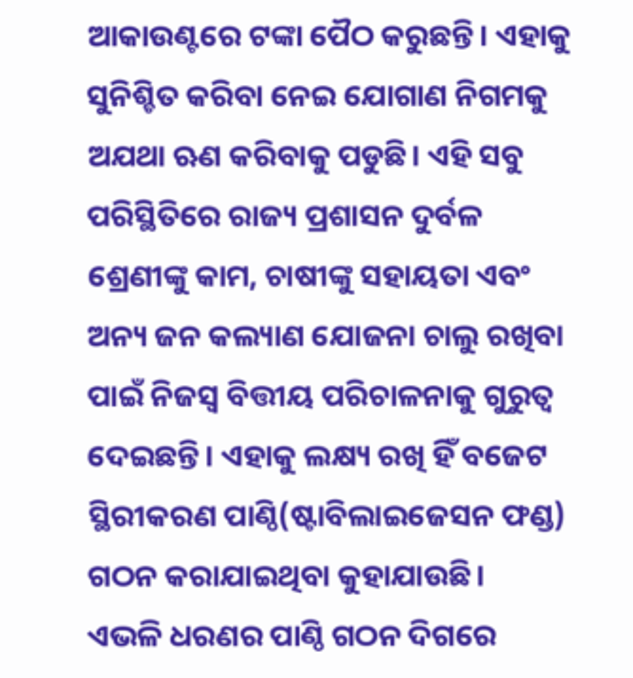ଆକାଉଣ୍ଟରେ ଟଙ୍କା ପୈଠ କରୁଛନ୍ତି। ଏହାକୁ ସୁନିଶ୍ଚିତ କରିବା ନେଇ ଯୋଗାଣ ନିଗମକୁ ଅଯଥା ଋଣ କରିବାକୁ ପଡୁଛି। ଏହି ସବୁ ପରିସ୍ଥିତିରେ ରାଜ୍ୟ ପ୍ରଶାସନ ଦୁର୍ବଳ ଶ୍ରେଣୀଙ୍କୁ କାମ, ଚାଷୀଙ୍କୁ ସହାୟତା ଏବଂ ଅନ୍ୟ ଜନ କଲ୍ୟାଣ ଯୋଜନା ଚାଲୁ ରଖିବା ପାଇଁ ନିଜସ୍ୱ ବିତ୍ତୀୟ ପରିଚାଳନାକୁ ଗୁରୁତ୍ୱ ଦେଇଛନ୍ତି। ଏହାକୁ ଲକ୍ଷ୍ୟ ରଖି ହିଁ ବଜେଟ ସ୍ଥିରୀକରଣ ପାଣ୍ଠି(ଷ୍ଟାବିଲାଇଜେସନ ଫଣ୍ଡ) ଗଠନ କରାଯାଇଥିବା କୁହାଯାଉଛି।
ଏଭଳି ଧରଣର ପାଣ୍ଠି ଗଠନ ଦିଗରେ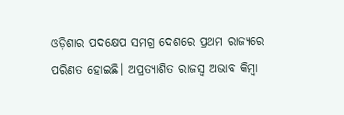ଓଡ଼ିଶାର ପଦକ୍ଷେପ ସମଗ୍ର ଦେଶରେ ପ୍ରଥମ ରାଜ୍ୟରେ ପରିଣତ ହୋଇଛି। ଅପ୍ରତ୍ୟାଶିତ ରାଜସ୍ୱ ଅଭାବ କିମ୍ବା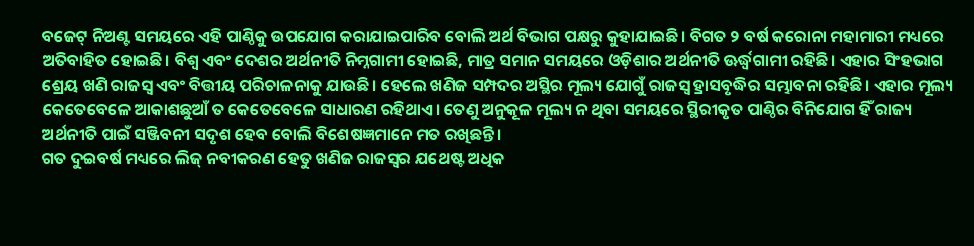ବଜେଟ୍ ନିଅଣ୍ଟ ସମୟରେ ଏହି ପାଣ୍ଠିକୁ ଉପଯୋଗ କରାଯାଇପାରିବ ବୋଲି ଅର୍ଥ ବିଭାଗ ପକ୍ଷରୁ କୁହାଯାଇଛି। ବିଗତ ୨ ବର୍ଷ କରୋନା ମହାମାରୀ ମଧ୍ୟରେ ଅତିବାହିତ ହୋଇଛି। ବିଶ୍ୱ ଏବଂ ଦେଶର ଅର୍ଥନୀତି ନିମ୍ନଗାମୀ ହୋଇଛି, ମାତ୍ର ସମାନ ସମୟରେ ଓଡ଼ିଶାର ଅର୍ଥନୀତି ଊର୍ଦ୍ଧ୍ବଗାମୀ ରହିଛି। ଏହାର ସିଂହଭାଗ ଶ୍ରେୟ ଖଣି ରାଜସ୍ୱ ଏବଂ ବିତ୍ତୀୟ ପରିଚାଳନାକୁ ଯାଉଛି। ହେଲେ ଖଣିଜ ସମ୍ପଦର ଅସ୍ଥିର ମୂଲ୍ୟ ଯୋଗୁଁ ରାଜସ୍ୱ ହ୍ରାସବୃଦ୍ଧିର ସମ୍ଭାବନା ରହିଛି। ଏହାର ମୂଲ୍ୟ କେତେବେଳେ ଆକାଶଛୁଆଁ ତ କେତେବେଳେ ସାଧାରଣ ରହିଥାଏ। ତେଣୁ ଅନୁକୂଳ ମୂଲ୍ୟ ନ ଥିବା ସମୟରେ ସ୍ଥିରୀକୃତ ପାଣ୍ଠିର ବିନିଯୋଗ ହିଁ ରାଜ୍ୟ ଅର୍ଥନୀତି ପାଇଁ ସଞ୍ଜିବନୀ ସଦୃଶ ହେବ ବୋଲି ବିଶେଷଜ୍ଞମାନେ ମତ ରଖିଛନ୍ତି।
ଗତ ଦୁଇବର୍ଷ ମଧ୍ୟରେ ଲିଜ୍ ନବୀକରଣ ହେତୁ ଖଣିଜ ରାଜସ୍ୱର ଯଥେଷ୍ଟ ଅଧିକ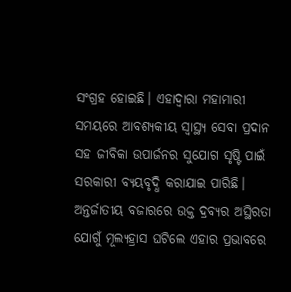ସଂଗ୍ରହ ହୋଇଛି। ଏହାଦ୍ୱାରା ମହାମାରୀ ସମୟରେ ଆବଶ୍ୟକୀୟ ସ୍ୱାସ୍ଥ୍ୟ ସେବା ପ୍ରଦାନ ସହ ଜୀବିକା ଉପାର୍ଜନର ସୁଯୋଗ ସୃଷ୍ଟି ପାଇଁ ସରକାରୀ ବ୍ୟୟବୃଦ୍ଧି କରାଯାଇ ପାରିଛି। ଅନ୍ତର୍ଜାତୀୟ ବଜାରରେ ଉକ୍ତ ଦ୍ରବ୍ୟର ଅସ୍ଥିରତା ଯୋଗୁଁ ମୂଲ୍ୟହ୍ରାସ ଘଟିଲେ ଏହାର ପ୍ରଭାବରେ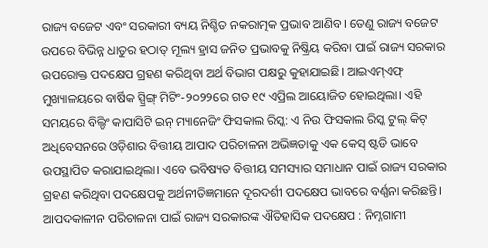ରାଜ୍ୟ ବଜେଟ ଏବଂ ସରକାରୀ ବ୍ୟୟ ନିଶ୍ଚିତ ନକରାତ୍ମକ ପ୍ରଭାବ ଆଣିବ। ତେଣୁ ରାଜ୍ୟ ବଜେଟ ଉପରେ ବିଭିନ୍ନ ଧାତୁର ହଠାତ୍ ମୂଲ୍ୟ ହ୍ରାସ ଜନିତ ପ୍ରଭାବକୁ ନିଷ୍କ୍ରିୟ କରିବା ପାଇଁ ରାଜ୍ୟ ସରକାର ଉପରୋକ୍ତ ପଦକ୍ଷେପ ଗ୍ରହଣ କରିଥିବା ଅର୍ଥ ବିଭାଗ ପକ୍ଷରୁ କୁହାଯାଇଛି। ଆଇଏମ୍ଏଫ୍ ମୁଖ୍ୟାଳୟରେ ବାର୍ଷିକ ସ୍ପ୍ରିଙ୍ଗ୍ ମିଟିଂ-୨୦୨୨ରେ ଗତ ୧୯ ଏପ୍ରିଲ ଆୟୋଜିତ ହୋଇଥିଲା। ଏହି ସମୟରେ ବିଲ୍ଡିଂ କାପାସିଟି ଇନ୍ ମ୍ୟାନେଜିଂ ଫିସକାଲ ରିସ୍କ: ଏ ନିଉ ଫିସକାଲ ରିସ୍କ ଟୁଲ୍ କିଟ୍ ଅଧିବେସନରେ ଓଡ଼ିଶାର ବିତ୍ତୀୟ ଆପାଦ ପରିଚାଳନା ଅଭିଜ୍ଞତାକୁ ଏକ କେସ୍ ଷ୍ଟଡି ଭାବେ ଉପସ୍ଥାପିତ କରାଯାଇଥିଲା। ଏବେ ଭବିଷ୍ୟତ ବିତ୍ତୀୟ ସମସ୍ୟାର ସମାଧାନ ପାଇଁ ରାଜ୍ୟ ସରକାର ଗ୍ରହଣ କରିଥିବା ପଦକ୍ଷେପକୁ ଅର୍ଥନୀତିଜ୍ଞମାନେ ଦୂରଦର୍ଶୀ ପଦକ୍ଷେପ ଭାବରେ ବର୍ଣ୍ଣନା କରିଛନ୍ତି।
ଆପଦକାଳୀନ ପରିଚାଳନା ପାଇଁ ରାଜ୍ୟ ସରକାରଙ୍କ ଐତିହାସିକ ପଦକ୍ଷେପ : ନିମ୍ନଗାମୀ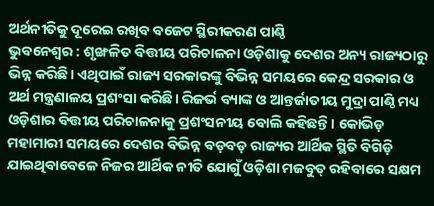ଅର୍ଥନୀତିକୁ ଦୂରେଇ ରଖିବ ବଜେଟ ସ୍ଥିରୀକରଣ ପାଣ୍ଠି
ଭୁବନେଶ୍ୱର : ଶୃଙ୍ଖଳିତ ବିତ୍ତୀୟ ପରିଚାଳନା ଓଡ଼ିଶାକୁ ଦେଶର ଅନ୍ୟ ରାଜ୍ୟଠାରୁ ଭିନ୍ନ କରିଛି। ଏଥିପାଇଁ ରାଜ୍ୟ ସରକାରଙ୍କୁ ବିଭିନ୍ନ ସମୟରେ କେନ୍ଦ୍ର ସରକାର ଓ ଅର୍ଥ ମନ୍ତ୍ରଣାଳୟ ପ୍ରଶଂସା କରିଛି। ରିଜର୍ଭ ବ୍ୟାଙ୍କ ଓ ଆନ୍ତର୍ଜାତୀୟ ମୁଦ୍ରା ପାଣ୍ଠି ମଧ୍ୟ ଓଡ଼ିଶାର ବିତ୍ତୀୟ ପରିଚାଳନାକୁ ପ୍ରଶଂସନୀୟ ବୋଲି କହିଛନ୍ତି। କୋଭିଡ଼ ମହାମାରୀ ସମୟରେ ଦେଶର ବିଭିନ୍ନ ବଡ଼ବଡ଼ ରାଜ୍ୟର ଆର୍ଥିକ ସ୍ଥିତି ବିଗିଡ଼ି ଯାଇଥିବାବେଳେ ନିଜର ଆର୍ଥିକ ନୀତି ଯୋଗୁଁ ଓଡ଼ିଶା ମଜବୁତ୍ ରହିବାରେ ସକ୍ଷମ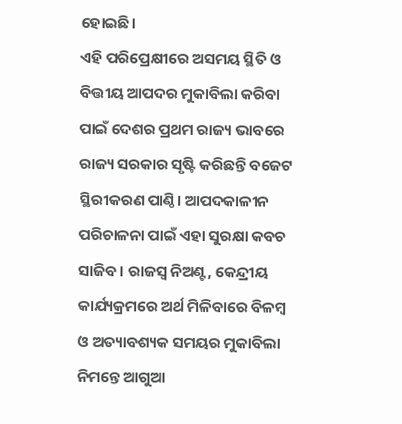ହୋଇଛି।
ଏହି ପରିପ୍ରେକ୍ଷୀରେ ଅସମୟ ସ୍ଥିତି ଓ ବିତ୍ତୀୟ ଆପଦର ମୁକାବିଲା କରିବା ପାଇଁ ଦେଶର ପ୍ରଥମ ରାଜ୍ୟ ଭାବରେ ରାଜ୍ୟ ସରକାର ସୃଷ୍ଟି କରିଛନ୍ତି ବଜେଟ ସ୍ଥିରୀକରଣ ପାଣ୍ଠି। ଆପଦକାଳୀନ ପରିଚାଳନା ପାଇଁ ଏହା ସୁରକ୍ଷା କବଚ ସାଜିବ। ରାଜସ୍ୱ ନିଅଣ୍ଟ, କେନ୍ଦ୍ରୀୟ କାର୍ଯ୍ୟକ୍ରମରେ ଅର୍ଥ ମିଳିବାରେ ବିଳମ୍ବ ଓ ଅତ୍ୟାବଶ୍ୟକ ସମୟର ମୁକାବିଲା ନିମନ୍ତେ ଆଗୁଆ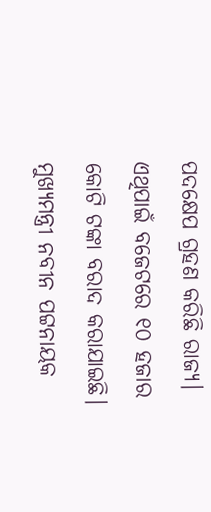ପଦକ୍ଷେପ ଗ୍ରହଣ କରିଛି ରାଜ୍ୟ। ଏଥିପାଇଁ ବଜେଟରେ ୧୦ ହଜାର କୋଟି ଟଙ୍କା ବରାଦ କରାଯାଇଛି। ମୁଖ୍ୟମନ୍ତ୍ରୀ ନବୀନ ପଟ୍ଟନାୟକ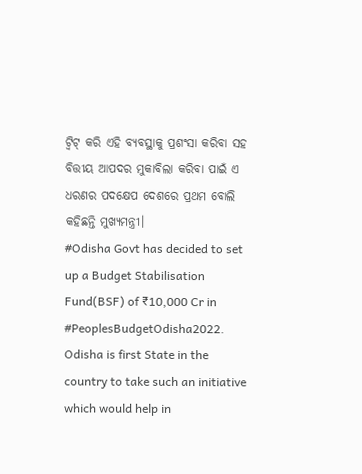ଟ୍ୱିଟ୍ କରି ଏହି ବ୍ୟବସ୍ଥାକୁ ପ୍ରଶଂସା କରିବା ସହ ବିତ୍ତୀୟ ଆପଦର ମୁକାବିଲା କରିବା ପାଇଁ ଏ ଧରଣର ପଦକ୍ଷେପ ଦେଶରେ ପ୍ରଥମ ବୋଲି କହିଛନ୍ତି ମୁଖ୍ୟମନ୍ତ୍ରୀ।
#Odisha Govt has decided to set up a Budget Stabilisation Fund(BSF) of ₹10,000 Cr in #PeoplesBudgetOdisha2022. Odisha is first State in the country to take such an initiative which would help in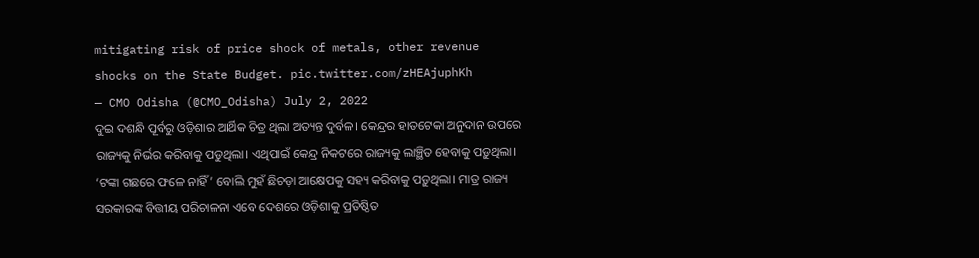mitigating risk of price shock of metals, other revenue shocks on the State Budget. pic.twitter.com/zHEAjuphKh
— CMO Odisha (@CMO_Odisha) July 2, 2022
ଦୁଇ ଦଶନ୍ଧି ପୂର୍ବରୁ ଓଡ଼ିଶାର ଆର୍ଥିକ ଚିତ୍ର ଥିଲା ଅତ୍ୟନ୍ତ ଦୁର୍ବଳ। କେନ୍ଦ୍ରର ହାତଟେକା ଅନୁଦାନ ଉପରେ ରାଜ୍ୟକୁ ନିର୍ଭର କରିବାକୁ ପଡୁଥିଲା। ଏଥିପାଇଁ କେନ୍ଦ୍ର ନିକଟରେ ରାଜ୍ୟକୁ ଲାଞ୍ଛିତ ହେବାକୁ ପଡ଼ୁଥିଲା। ‘ଟଙ୍କା ଗଛରେ ଫଳେ ନାହିଁ’ ବୋଲି ମୁହଁ ଛିଚଡ଼ା ଆକ୍ଷେପକୁ ସହ୍ୟ କରିବାକୁ ପଡ଼ୁଥିଲା। ମାତ୍ର ରାଜ୍ୟ ସରକାରଙ୍କ ବିତ୍ତୀୟ ପରିଚାଳନା ଏବେ ଦେଶରେ ଓଡ଼ିଶାକୁ ପ୍ରତିଷ୍ଠିତ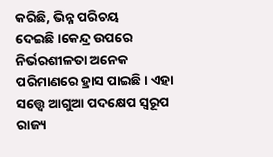କରିଛି, ଭିନ୍ନ ପରିଚୟ ଦେଇଛି।କେନ୍ଦ୍ର ଉପରେ ନିର୍ଭରଶୀଳତା ଅନେକ ପରିମାଣରେ ହ୍ରାସ ପାଇଛି। ଏହା ସତ୍ତ୍ବେ ଆଗୁଆ ପଦକ୍ଷେପ ସ୍ୱରୂପ ରାଜ୍ୟ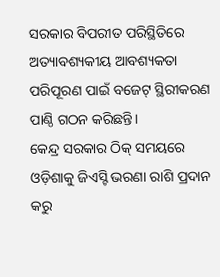ସରକାର ବିପରୀତ ପରିସ୍ଥିତିରେ ଅତ୍ୟାବଶ୍ୟକୀୟ ଆବଶ୍ୟକତା ପରିପୂରଣ ପାଇଁ ବଜେଟ୍ ସ୍ଥିରୀକରଣ ପାଣ୍ଠି ଗଠନ କରିଛନ୍ତି।
କେନ୍ଦ୍ର ସରକାର ଠିକ୍ ସମୟରେ ଓଡ଼ିଶାକୁ ଜିଏସ୍ଟି ଭରଣା ରାଶି ପ୍ରଦାନ କରୁ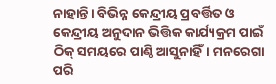ନାହାନ୍ତି। ବିଭିନ୍ନ କେନ୍ଦ୍ରୀୟ ପ୍ରବର୍ତ୍ତିତ ଓ କେନ୍ଦ୍ରୀୟ ଅନୁଦାନ ଭିତ୍ତିକ କାର୍ଯ୍ୟକ୍ରମ ପାଇଁ ଠିକ୍ ସମୟରେ ପାଣ୍ଠି ଆସୁନାହିଁ। ମନରେଗା ପରି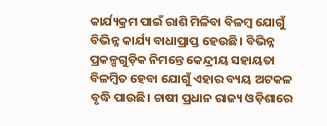କାର୍ଯ୍ୟକ୍ରମ ପାଇଁ ରାଶି ମିଳିବା ବିଳମ୍ବ ଯୋଗୁଁ ବିଭିନ୍ନ କାର୍ଯ୍ୟ ବାଧାପ୍ରାପ୍ତ ହେଉଛି। ବିଭିନ୍ନ ପ୍ରକଳ୍ପଗୁଡ଼ିକ ନିମନ୍ତେ କେନ୍ଦ୍ରୀୟ ସହାୟତା ବିଳମ୍ବିତ ହେବା ଯୋଗୁଁ ଏହାର ବ୍ୟୟ ଅଟକଳ ବୃଦ୍ଧି ପାଉଛି। ଚାଷୀ ପ୍ରଧାନ ରାଜ୍ୟ ଓଡ଼ିଶାରେ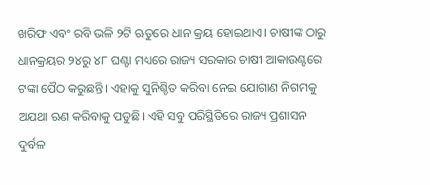ଖରିଫ ଏବଂ ରବି ଭଳି ୨ଟି ଋତୁରେ ଧାନ କ୍ରୟ ହୋଇଥାଏ। ଚାଷୀଙ୍କ ଠାରୁ ଧାନକ୍ରୟର ୨୪ରୁ ୪୮ ଘଣ୍ଟା ମଧ୍ୟରେ ରାଜ୍ୟ ସରକାର ଚାଷୀ ଆକାଉଣ୍ଟରେ ଟଙ୍କା ପୈଠ କରୁଛନ୍ତି। ଏହାକୁ ସୁନିଶ୍ଚିତ କରିବା ନେଇ ଯୋଗାଣ ନିଗମକୁ ଅଯଥା ଋଣ କରିବାକୁ ପଡୁଛି। ଏହି ସବୁ ପରିସ୍ଥିତିରେ ରାଜ୍ୟ ପ୍ରଶାସନ ଦୁର୍ବଳ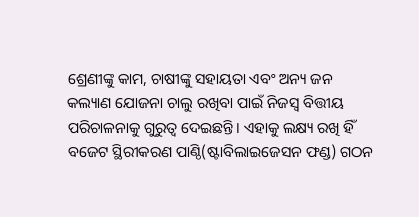ଶ୍ରେଣୀଙ୍କୁ କାମ, ଚାଷୀଙ୍କୁ ସହାୟତା ଏବଂ ଅନ୍ୟ ଜନ କଲ୍ୟାଣ ଯୋଜନା ଚାଲୁ ରଖିବା ପାଇଁ ନିଜସ୍ୱ ବିତ୍ତୀୟ ପରିଚାଳନାକୁ ଗୁରୁତ୍ୱ ଦେଇଛନ୍ତି। ଏହାକୁ ଲକ୍ଷ୍ୟ ରଖି ହିଁ ବଜେଟ ସ୍ଥିରୀକରଣ ପାଣ୍ଠି(ଷ୍ଟାବିଲାଇଜେସନ ଫଣ୍ଡ) ଗଠନ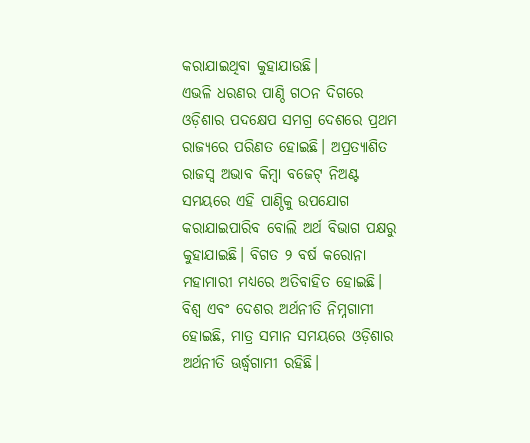କରାଯାଇଥିବା କୁହାଯାଉଛି।
ଏଭଳି ଧରଣର ପାଣ୍ଠି ଗଠନ ଦିଗରେ ଓଡ଼ିଶାର ପଦକ୍ଷେପ ସମଗ୍ର ଦେଶରେ ପ୍ରଥମ ରାଜ୍ୟରେ ପରିଣତ ହୋଇଛି। ଅପ୍ରତ୍ୟାଶିତ ରାଜସ୍ୱ ଅଭାବ କିମ୍ବା ବଜେଟ୍ ନିଅଣ୍ଟ ସମୟରେ ଏହି ପାଣ୍ଠିକୁ ଉପଯୋଗ କରାଯାଇପାରିବ ବୋଲି ଅର୍ଥ ବିଭାଗ ପକ୍ଷରୁ କୁହାଯାଇଛି। ବିଗତ ୨ ବର୍ଷ କରୋନା ମହାମାରୀ ମଧ୍ୟରେ ଅତିବାହିତ ହୋଇଛି। ବିଶ୍ୱ ଏବଂ ଦେଶର ଅର୍ଥନୀତି ନିମ୍ନଗାମୀ ହୋଇଛି, ମାତ୍ର ସମାନ ସମୟରେ ଓଡ଼ିଶାର ଅର୍ଥନୀତି ଊର୍ଦ୍ଧ୍ବଗାମୀ ରହିଛି।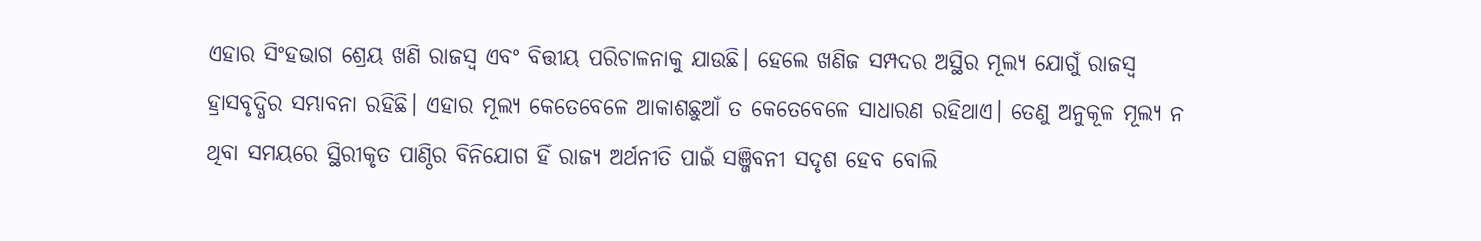ଏହାର ସିଂହଭାଗ ଶ୍ରେୟ ଖଣି ରାଜସ୍ୱ ଏବଂ ବିତ୍ତୀୟ ପରିଚାଳନାକୁ ଯାଉଛି। ହେଲେ ଖଣିଜ ସମ୍ପଦର ଅସ୍ଥିର ମୂଲ୍ୟ ଯୋଗୁଁ ରାଜସ୍ୱ ହ୍ରାସବୃଦ୍ଧିର ସମ୍ଭାବନା ରହିଛି। ଏହାର ମୂଲ୍ୟ କେତେବେଳେ ଆକାଶଛୁଆଁ ତ କେତେବେଳେ ସାଧାରଣ ରହିଥାଏ। ତେଣୁ ଅନୁକୂଳ ମୂଲ୍ୟ ନ ଥିବା ସମୟରେ ସ୍ଥିରୀକୃତ ପାଣ୍ଠିର ବିନିଯୋଗ ହିଁ ରାଜ୍ୟ ଅର୍ଥନୀତି ପାଇଁ ସଞ୍ଜିବନୀ ସଦୃଶ ହେବ ବୋଲି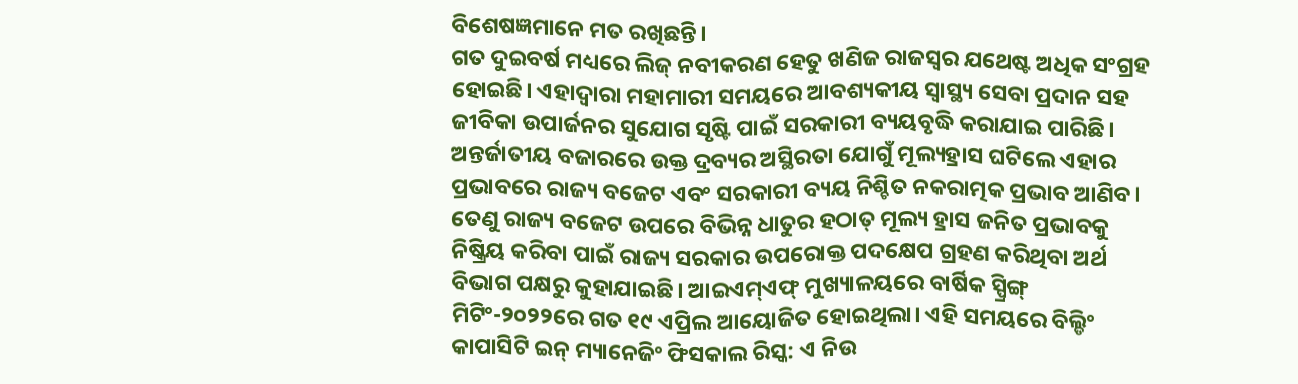ବିଶେଷଜ୍ଞମାନେ ମତ ରଖିଛନ୍ତି।
ଗତ ଦୁଇବର୍ଷ ମଧ୍ୟରେ ଲିଜ୍ ନବୀକରଣ ହେତୁ ଖଣିଜ ରାଜସ୍ୱର ଯଥେଷ୍ଟ ଅଧିକ ସଂଗ୍ରହ ହୋଇଛି। ଏହାଦ୍ୱାରା ମହାମାରୀ ସମୟରେ ଆବଶ୍ୟକୀୟ ସ୍ୱାସ୍ଥ୍ୟ ସେବା ପ୍ରଦାନ ସହ ଜୀବିକା ଉପାର୍ଜନର ସୁଯୋଗ ସୃଷ୍ଟି ପାଇଁ ସରକାରୀ ବ୍ୟୟବୃଦ୍ଧି କରାଯାଇ ପାରିଛି। ଅନ୍ତର୍ଜାତୀୟ ବଜାରରେ ଉକ୍ତ ଦ୍ରବ୍ୟର ଅସ୍ଥିରତା ଯୋଗୁଁ ମୂଲ୍ୟହ୍ରାସ ଘଟିଲେ ଏହାର ପ୍ରଭାବରେ ରାଜ୍ୟ ବଜେଟ ଏବଂ ସରକାରୀ ବ୍ୟୟ ନିଶ୍ଚିତ ନକରାତ୍ମକ ପ୍ରଭାବ ଆଣିବ। ତେଣୁ ରାଜ୍ୟ ବଜେଟ ଉପରେ ବିଭିନ୍ନ ଧାତୁର ହଠାତ୍ ମୂଲ୍ୟ ହ୍ରାସ ଜନିତ ପ୍ରଭାବକୁ ନିଷ୍କ୍ରିୟ କରିବା ପାଇଁ ରାଜ୍ୟ ସରକାର ଉପରୋକ୍ତ ପଦକ୍ଷେପ ଗ୍ରହଣ କରିଥିବା ଅର୍ଥ ବିଭାଗ ପକ୍ଷରୁ କୁହାଯାଇଛି। ଆଇଏମ୍ଏଫ୍ ମୁଖ୍ୟାଳୟରେ ବାର୍ଷିକ ସ୍ପ୍ରିଙ୍ଗ୍ ମିଟିଂ-୨୦୨୨ରେ ଗତ ୧୯ ଏପ୍ରିଲ ଆୟୋଜିତ ହୋଇଥିଲା। ଏହି ସମୟରେ ବିଲ୍ଡିଂ କାପାସିଟି ଇନ୍ ମ୍ୟାନେଜିଂ ଫିସକାଲ ରିସ୍କ: ଏ ନିଉ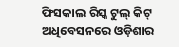ଫିସକାଲ ରିସ୍କ ଟୁଲ୍ କିଟ୍ ଅଧିବେସନରେ ଓଡ଼ିଶାର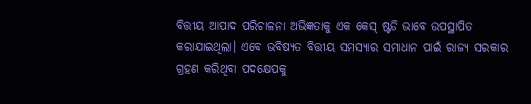ବିତ୍ତୀୟ ଆପାଦ ପରିଚାଳନା ଅଭିଜ୍ଞତାକୁ ଏକ କେସ୍ ଷ୍ଟଡି ଭାବେ ଉପସ୍ଥାପିତ କରାଯାଇଥିଲା। ଏବେ ଭବିଷ୍ୟତ ବିତ୍ତୀୟ ସମସ୍ୟାର ସମାଧାନ ପାଇଁ ରାଜ୍ୟ ସରକାର ଗ୍ରହଣ କରିଥିବା ପଦକ୍ଷେପକୁ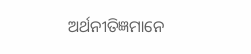ଅର୍ଥନୀତିଜ୍ଞମାନେ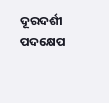ଦୂରଦର୍ଶୀ ପଦକ୍ଷେପ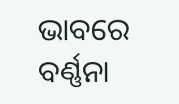ଭାବରେ ବର୍ଣ୍ଣନା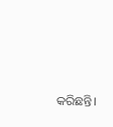କରିଛନ୍ତି।